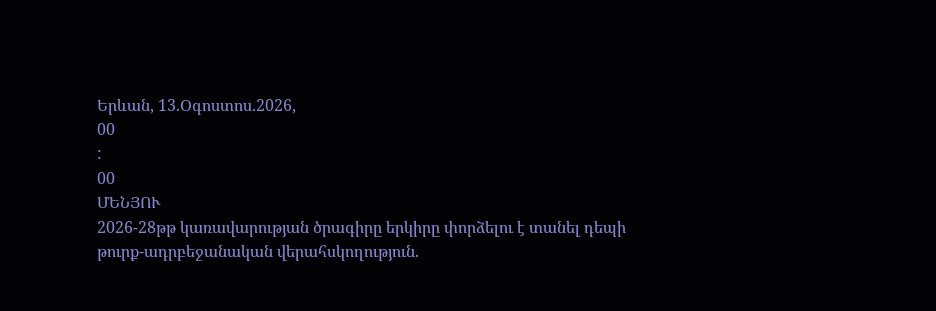Երևան, 13.Օգոստոս.2026,
00
:
00
ՄԵՆՅՈՒ
2026-28թթ կառավարության ծրագիրը երկիրը փորձելու է տանել դեպի թուրք-ադրբեջանական վերահսկողություն.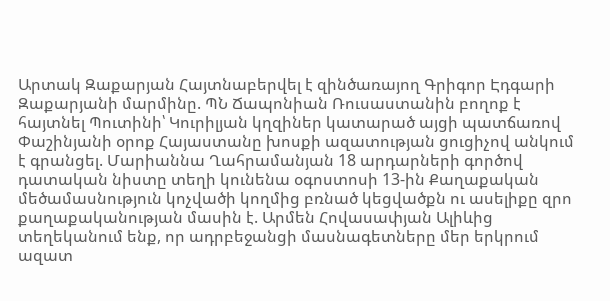Արտակ Զաքարյան Հայտնաբերվել է զինծառայող Գրիգոր Էդգարի Զաքարյանի մարմինը. ՊՆ Ճապոնիան Ռուսաստանին բողոք է հայտնել Պուտինի՝ Կուրիլյան կղզիներ կատարած այցի պատճառով Փաշինյանի օրոք Հայաստանը խոսքի ազատության ցուցիչով անկում է գրանցել. Մարիաննա Ղահրամանյան 18 արդարների գործով դատական նիստը տեղի կունենա օգոստոսի 13-ին Քաղաքական մեծամասնություն կոչվածի կողմից բռնած կեցվածքն ու ասելիքը զրո քաղաքականության մասին է. Արմեն Հովասափյան Ալիևից տեղեկանում ենք, որ ադրբեջանցի մասնագետները մեր երկրում ազատ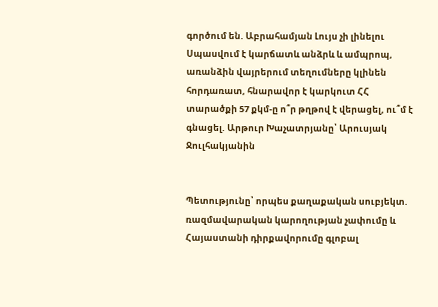գործում են. Աբրահամյան Լույս չի լինելու Սպասվում է կարճատև անձրև և ամպրոպ, առանձին վայրերում տեղումները կլինեն հորդառատ, հնարավոր է կարկուտ ՀՀ տարածքի 57 քկմ-ը ո՞ր թղթով է վերացել, ու՞մ է գնացել. Արթուր Խաչատրյանը՝ Արուսյակ Ջուլհակյանին


Պետությունը՝ որպես քաղաքական սուբյեկտ. ռազմավարական կարողության չափումը և Հայաստանի դիրքավորումը գլոբալ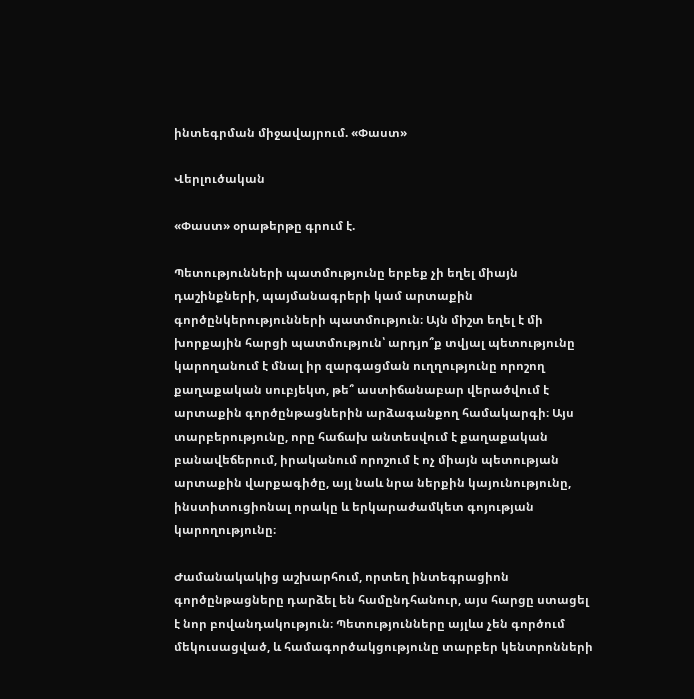ինտեգրման միջավայրում. «Փաստ»

Վերլուծական

«Փաստ» օրաթերթը գրում է.

Պետությունների պատմությունը երբեք չի եղել միայն դաշինքների, պայմանագրերի կամ արտաքին գործընկերությունների պատմություն։ Այն միշտ եղել է մի խորքային հարցի պատմություն՝ արդյո՞ք տվյալ պետությունը կարողանում է մնալ իր զարգացման ուղղությունը որոշող քաղաքական սուբյեկտ, թե՞ աստիճանաբար վերածվում է արտաքին գործընթացներին արձագանքող համակարգի։ Այս տարբերությունը, որը հաճախ անտեսվում է քաղաքական բանավեճերում, իրականում որոշում է ոչ միայն պետության արտաքին վարքագիծը, այլ նաև նրա ներքին կայունությունը, ինստիտուցիոնալ որակը և երկարաժամկետ գոյության կարողությունը։

Ժամանակակից աշխարհում, որտեղ ինտեգրացիոն գործընթացները դարձել են համընդհանուր, այս հարցը ստացել է նոր բովանդակություն։ Պետությունները այլևս չեն գործում մեկուսացված, և համագործակցությունը տարբեր կենտրոնների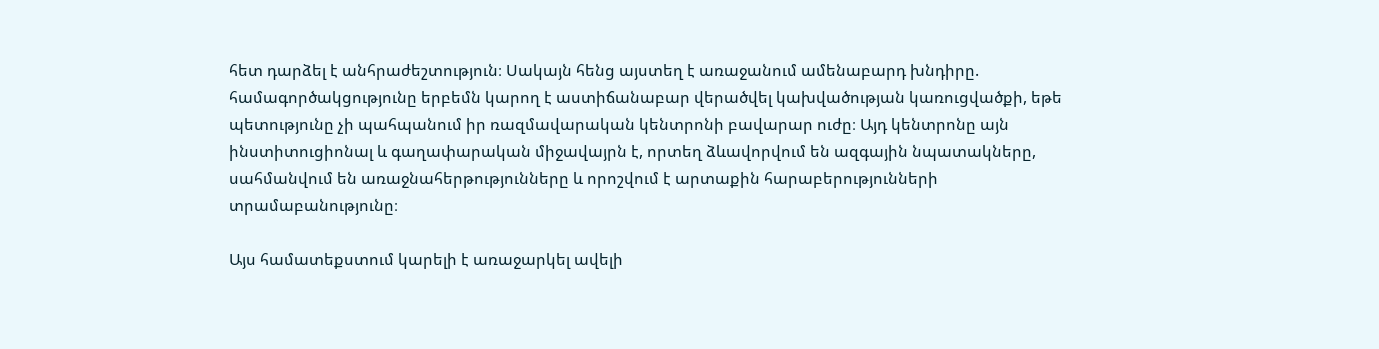հետ դարձել է անհրաժեշտություն։ Սակայն հենց այստեղ է առաջանում ամենաբարդ խնդիրը. համագործակցությունը երբեմն կարող է աստիճանաբար վերածվել կախվածության կառուցվածքի, եթե պետությունը չի պահպանում իր ռազմավարական կենտրոնի բավարար ուժը։ Այդ կենտրոնը այն ինստիտուցիոնալ և գաղափարական միջավայրն է, որտեղ ձևավորվում են ազգային նպատակները, սահմանվում են առաջնահերթությունները և որոշվում է արտաքին հարաբերությունների տրամաբանությունը։

Այս համատեքստում կարելի է առաջարկել ավելի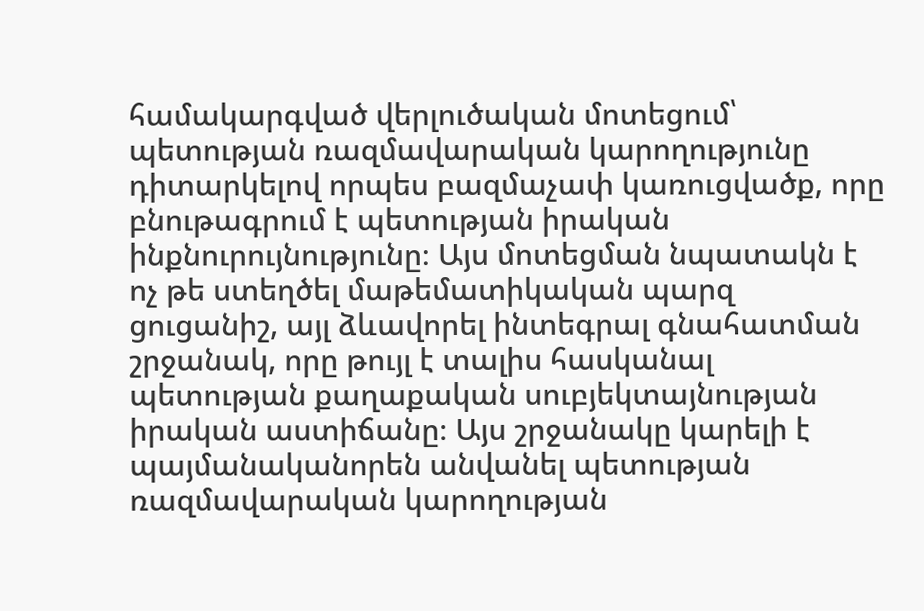համակարգված վերլուծական մոտեցում՝ պետության ռազմավարական կարողությունը դիտարկելով որպես բազմաչափ կառուցվածք, որը բնութագրում է պետության իրական ինքնուրույնությունը։ Այս մոտեցման նպատակն է ոչ թե ստեղծել մաթեմատիկական պարզ ցուցանիշ, այլ ձևավորել ինտեգրալ գնահատման շրջանակ, որը թույլ է տալիս հասկանալ պետության քաղաքական սուբյեկտայնության իրական աստիճանը։ Այս շրջանակը կարելի է պայմանականորեն անվանել պետության ռազմավարական կարողության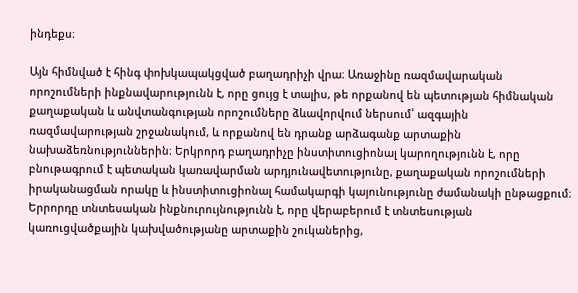ինդեքս։

Այն հիմնված է հինգ փոխկապակցված բաղադրիչի վրա։ Առաջինը ռազմավարական որոշումների ինքնավարությունն է, որը ցույց է տալիս, թե որքանով են պետության հիմնական քաղաքական և անվտանգության որոշումները ձևավորվում ներսում՝ ազգային ռազմավարության շրջանակում, և որքանով են դրանք արձագանք արտաքին նախաձեռնություններին։ Երկրորդ բաղադրիչը ինստիտուցիոնալ կարողությունն է, որը բնութագրում է պետական կառավարման արդյունավետությունը, քաղաքական որոշումների իրականացման որակը և ինստիտուցիոնալ համակարգի կայունությունը ժամանակի ընթացքում։ Երրորդը տնտեսական ինքնուրույնությունն է, որը վերաբերում է տնտեսության կառուցվածքային կախվածությանը արտաքին շուկաներից,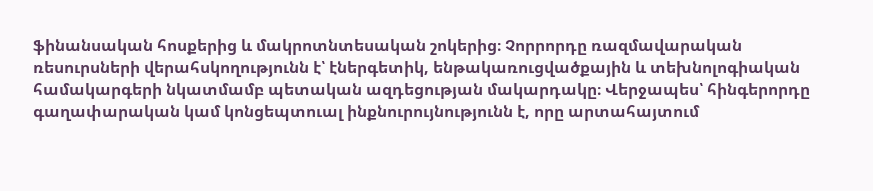ֆինանսական հոսքերից և մակրոտնտեսական շոկերից։ Չորրորդը ռազմավարական ռեսուրսների վերահսկողությունն է՝ էներգետիկ, ենթակառուցվածքային և տեխնոլոգիական համակարգերի նկատմամբ պետական ազդեցության մակարդակը։ Վերջապես՝ հինգերորդը գաղափարական կամ կոնցեպտուալ ինքնուրույնությունն է, որը արտահայտում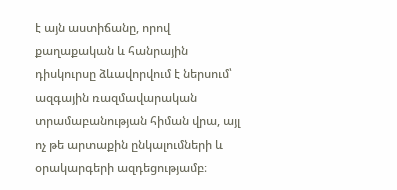է այն աստիճանը, որով քաղաքական և հանրային դիսկուրսը ձևավորվում է ներսում՝ ազգային ռազմավարական տրամաբանության հիման վրա, այլ ոչ թե արտաքին ընկալումների և օրակարգերի ազդեցությամբ։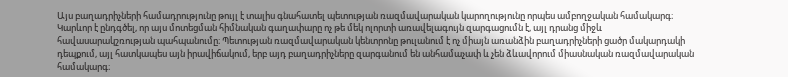Այս բաղադրիչների համադրությունը թույլ է տալիս գնահատել պետության ռազմավարական կարողությունը որպես ամբողջական համակարգ։ Կարևոր է ընդգծել, որ այս մոտեցման հիմնական գաղափարը ոչ թե մեկ ոլորտի առավելագույն զարգացումն է, այլ դրանց միջև հավասարակշռության պահպանումը։ Պետության ռազմավարական կենտրոնը թուլանում է ոչ միայն առանձին բաղադրիչների ցածր մակարդակի դեպքում, այլ հատկապես այն իրավիճակում, երբ այդ բաղադրիչները զարգանում են անհամաչափ և չեն ձևավորում միասնական ռազմավարական համակարգ։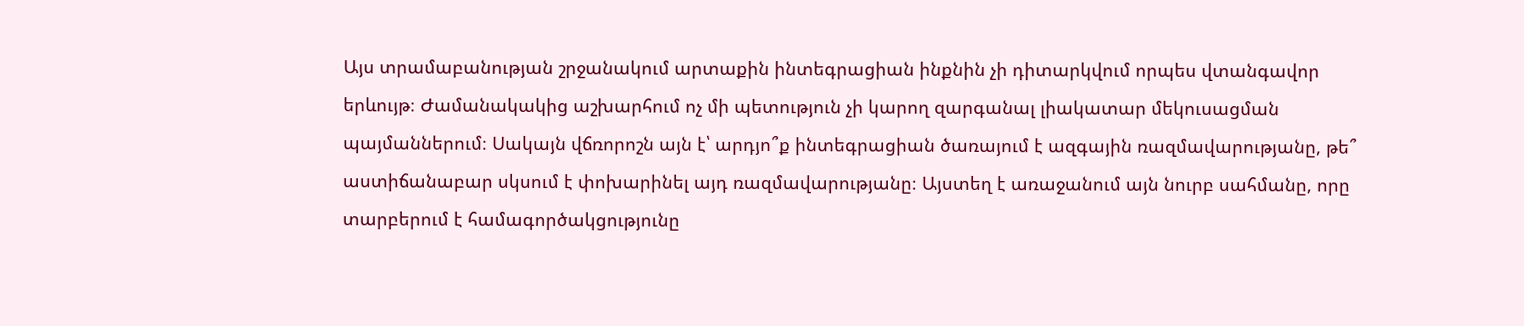Այս տրամաբանության շրջանակում արտաքին ինտեգրացիան ինքնին չի դիտարկվում որպես վտանգավոր երևույթ։ Ժամանակակից աշխարհում ոչ մի պետություն չի կարող զարգանալ լիակատար մեկուսացման պայմաններում։ Սակայն վճռորոշն այն է՝ արդյո՞ք ինտեգրացիան ծառայում է ազգային ռազմավարությանը, թե՞ աստիճանաբար սկսում է փոխարինել այդ ռազմավարությանը։ Այստեղ է առաջանում այն նուրբ սահմանը, որը տարբերում է համագործակցությունը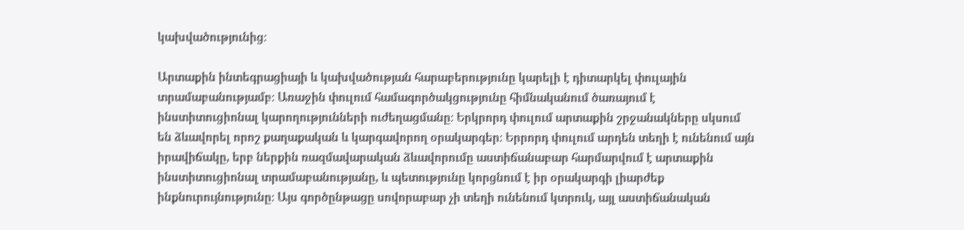կախվածությունից։

Արտաքին ինտեգրացիայի և կախվածության հարաբերությունը կարելի է դիտարկել փուլային տրամաբանությամբ։ Առաջին փուլում համագործակցությունը հիմնականում ծառայում է ինստիտուցիոնալ կարողությունների ուժեղացմանը։ Երկրորդ փուլում արտաքին շրջանակները սկսում են ձևավորել որոշ քաղաքական և կարգավորող օրակարգեր։ Երրորդ փուլում արդեն տեղի է ունենում այն իրավիճակը, երբ ներքին ռազմավարական ձևավորումը աստիճանաբար հարմարվում է արտաքին ինստիտուցիոնալ տրամաբանությանը, և պետությունը կորցնում է իր օրակարգի լիարժեք ինքնուրույնությունը։ Այս գործընթացը սովորաբար չի տեղի ունենում կտրուկ, այլ աստիճանական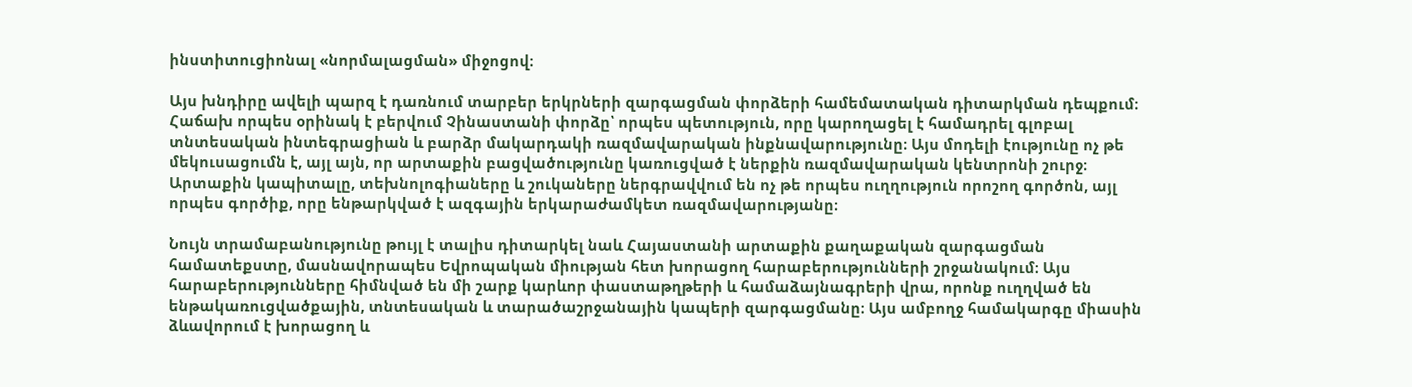ինստիտուցիոնալ «նորմալացման» միջոցով։

Այս խնդիրը ավելի պարզ է դառնում տարբեր երկրների զարգացման փորձերի համեմատական դիտարկման դեպքում։ Հաճախ որպես օրինակ է բերվում Չինաստանի փորձը՝ որպես պետություն, որը կարողացել է համադրել գլոբալ տնտեսական ինտեգրացիան և բարձր մակարդակի ռազմավարական ինքնավարությունը։ Այս մոդելի էությունը ոչ թե մեկուսացումն է, այլ այն, որ արտաքին բացվածությունը կառուցված է ներքին ռազմավարական կենտրոնի շուրջ։ Արտաքին կապիտալը, տեխնոլոգիաները և շուկաները ներգրավվում են ոչ թե որպես ուղղություն որոշող գործոն, այլ որպես գործիք, որը ենթարկված է ազգային երկարաժամկետ ռազմավարությանը։

Նույն տրամաբանությունը թույլ է տալիս դիտարկել նաև Հայաստանի արտաքին քաղաքական զարգացման համատեքստը, մասնավորապես Եվրոպական միության հետ խորացող հարաբերությունների շրջանակում։ Այս հարաբերությունները հիմնված են մի շարք կարևոր փաստաթղթերի և համաձայնագրերի վրա, որոնք ուղղված են ենթակառուցվածքային, տնտեսական և տարածաշրջանային կապերի զարգացմանը։ Այս ամբողջ համակարգը միասին ձևավորում է խորացող և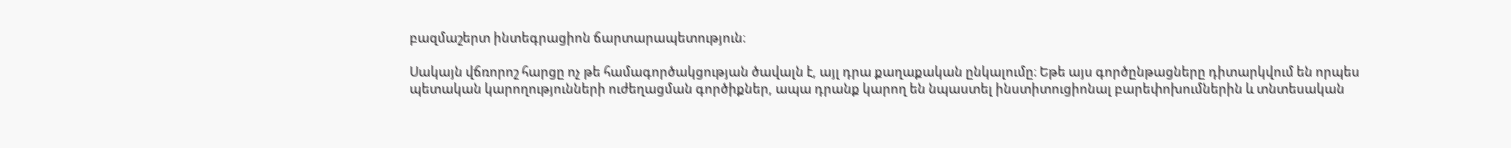բազմաշերտ ինտեգրացիոն ճարտարապետություն։

Սակայն վճռորոշ հարցը ոչ թե համագործակցության ծավալն է, այլ դրա քաղաքական ընկալումը։ Եթե այս գործընթացները դիտարկվում են որպես պետական կարողությունների ուժեղացման գործիքներ, ապա դրանք կարող են նպաստել ինստիտուցիոնալ բարեփոխումներին և տնտեսական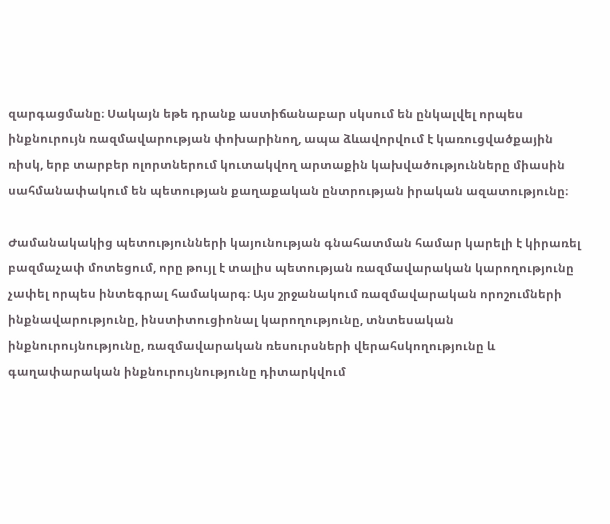զարգացմանը։ Սակայն եթե դրանք աստիճանաբար սկսում են ընկալվել որպես ինքնուրույն ռազմավարության փոխարինող, ապա ձևավորվում է կառուցվածքային ռիսկ, երբ տարբեր ոլորտներում կուտակվող արտաքին կախվածությունները միասին սահմանափակում են պետության քաղաքական ընտրության իրական ազատությունը։

Ժամանակակից պետությունների կայունության գնահատման համար կարելի է կիրառել բազմաչափ մոտեցում, որը թույլ է տալիս պետության ռազմավարական կարողությունը չափել որպես ինտեգրալ համակարգ։ Այս շրջանակում ռազմավարական որոշումների ինքնավարությունը, ինստիտուցիոնալ կարողությունը, տնտեսական ինքնուրույնությունը, ռազմավարական ռեսուրսների վերահսկողությունը և գաղափարական ինքնուրույնությունը դիտարկվում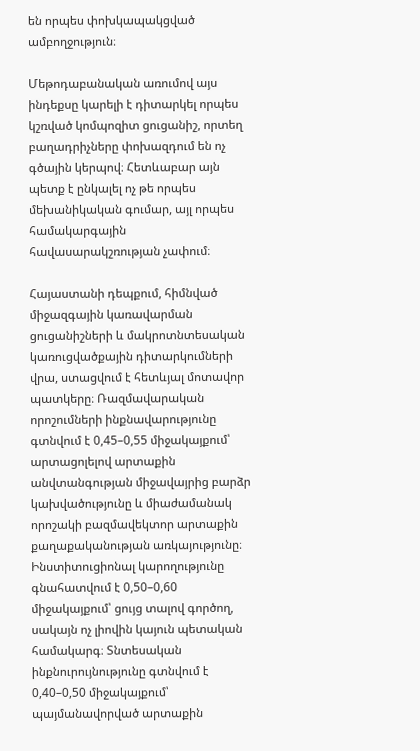են որպես փոխկապակցված ամբողջություն։

Մեթոդաբանական առումով այս ինդեքսը կարելի է դիտարկել որպես կշռված կոմպոզիտ ցուցանիշ, որտեղ բաղադրիչները փոխազդում են ոչ գծային կերպով։ Հետևաբար այն պետք է ընկալել ոչ թե որպես մեխանիկական գումար, այլ որպես համակարգային հավասարակշռության չափում։

Հայաստանի դեպքում, հիմնված միջազգային կառավարման ցուցանիշների և մակրոտնտեսական կառուցվածքային դիտարկումների վրա, ստացվում է հետևյալ մոտավոր պատկերը։ Ռազմավարական որոշումների ինքնավարությունը գտնվում է 0,45–0,55 միջակայքում՝ արտացոլելով արտաքին անվտանգության միջավայրից բարձր կախվածությունը և միաժամանակ որոշակի բազմավեկտոր արտաքին քաղաքականության առկայությունը։ Ինստիտուցիոնալ կարողությունը գնահատվում է 0,50–0,60 միջակայքում՝ ցույց տալով գործող, սակայն ոչ լիովին կայուն պետական համակարգ։ Տնտեսական ինքնուրույնությունը գտնվում է 0,40–0,50 միջակայքում՝ պայմանավորված արտաքին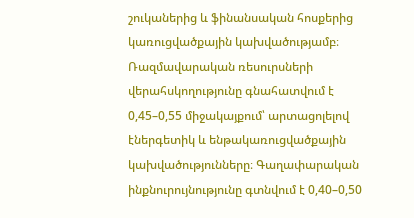շուկաներից և ֆինանսական հոսքերից կառուցվածքային կախվածությամբ։ Ռազմավարական ռեսուրսների վերահսկողությունը գնահատվում է 0,45–0,55 միջակայքում՝ արտացոլելով էներգետիկ և ենթակառուցվածքային կախվածությունները։ Գաղափարական ինքնուրույնությունը գտնվում է 0,40–0,50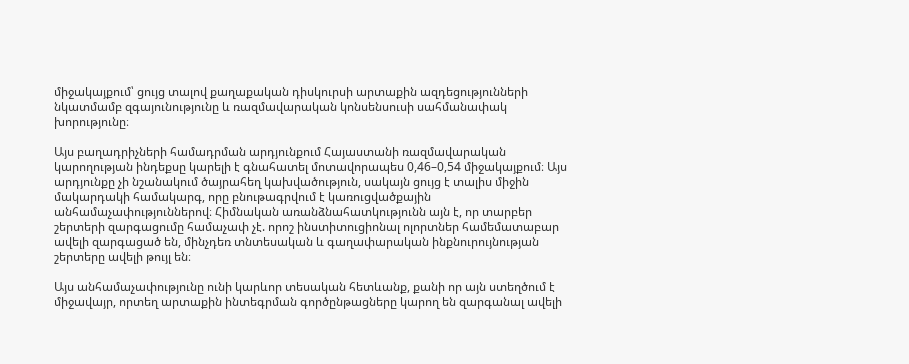միջակայքում՝ ցույց տալով քաղաքական դիսկուրսի արտաքին ազդեցությունների նկատմամբ զգայունությունը և ռազմավարական կոնսենսուսի սահմանափակ խորությունը։

Այս բաղադրիչների համադրման արդյունքում Հայաստանի ռազմավարական կարողության ինդեքսը կարելի է գնահատել մոտավորապես 0,46–0,54 միջակայքում։ Այս արդյունքը չի նշանակում ծայրահեղ կախվածություն, սակայն ցույց է տալիս միջին մակարդակի համակարգ, որը բնութագրվում է կառուցվածքային անհամաչափություններով։ Հիմնական առանձնահատկությունն այն է, որ տարբեր շերտերի զարգացումը համաչափ չէ. որոշ ինստիտուցիոնալ ոլորտներ համեմատաբար ավելի զարգացած են, մինչդեռ տնտեսական և գաղափարական ինքնուրույնության շերտերը ավելի թույլ են։

Այս անհամաչափությունը ունի կարևոր տեսական հետևանք, քանի որ այն ստեղծում է միջավայր, որտեղ արտաքին ինտեգրման գործընթացները կարող են զարգանալ ավելի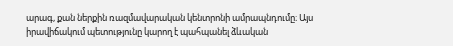արագ, քան ներքին ռազմավարական կենտրոնի ամրապնդումը։ Այս իրավիճակում պետությունը կարող է պահպանել ձևական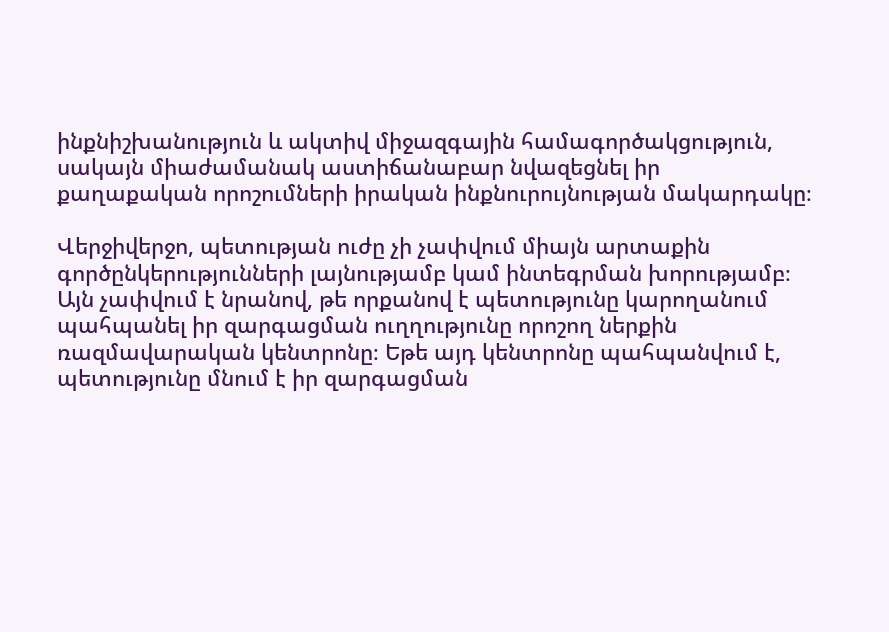ինքնիշխանություն և ակտիվ միջազգային համագործակցություն, սակայն միաժամանակ աստիճանաբար նվազեցնել իր քաղաքական որոշումների իրական ինքնուրույնության մակարդակը։

Վերջիվերջո, պետության ուժը չի չափվում միայն արտաքին գործընկերությունների լայնությամբ կամ ինտեգրման խորությամբ։ Այն չափվում է նրանով, թե որքանով է պետությունը կարողանում պահպանել իր զարգացման ուղղությունը որոշող ներքին ռազմավարական կենտրոնը։ Եթե այդ կենտրոնը պահպանվում է, պետությունը մնում է իր զարգացման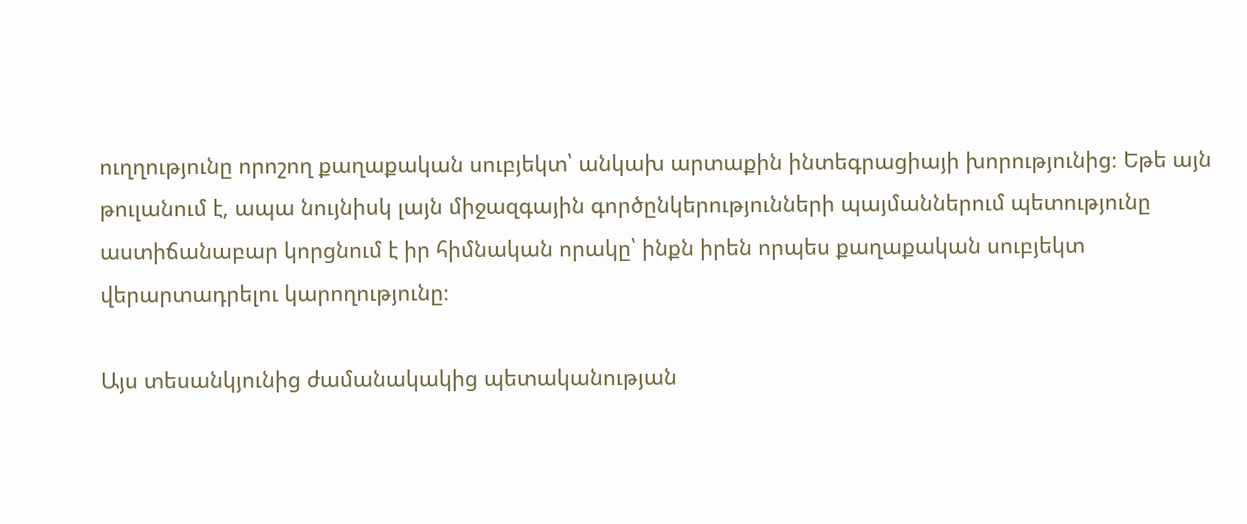ուղղությունը որոշող քաղաքական սուբյեկտ՝ անկախ արտաքին ինտեգրացիայի խորությունից։ Եթե այն թուլանում է, ապա նույնիսկ լայն միջազգային գործընկերությունների պայմաններում պետությունը աստիճանաբար կորցնում է իր հիմնական որակը՝ ինքն իրեն որպես քաղաքական սուբյեկտ վերարտադրելու կարողությունը։

Այս տեսանկյունից ժամանակակից պետականության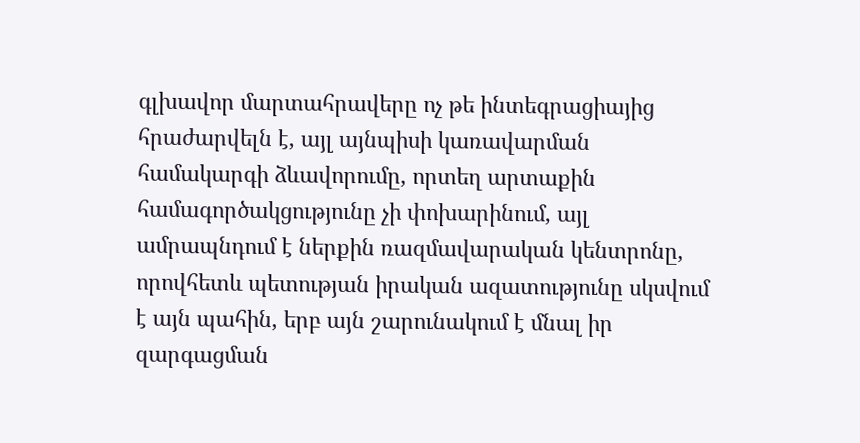գլխավոր մարտահրավերը ոչ թե ինտեգրացիայից հրաժարվելն է, այլ այնպիսի կառավարման համակարգի ձևավորումը, որտեղ արտաքին համագործակցությունը չի փոխարինում, այլ ամրապնդում է ներքին ռազմավարական կենտրոնը, որովհետև պետության իրական ազատությունը սկսվում է այն պահին, երբ այն շարունակում է մնալ իր զարգացման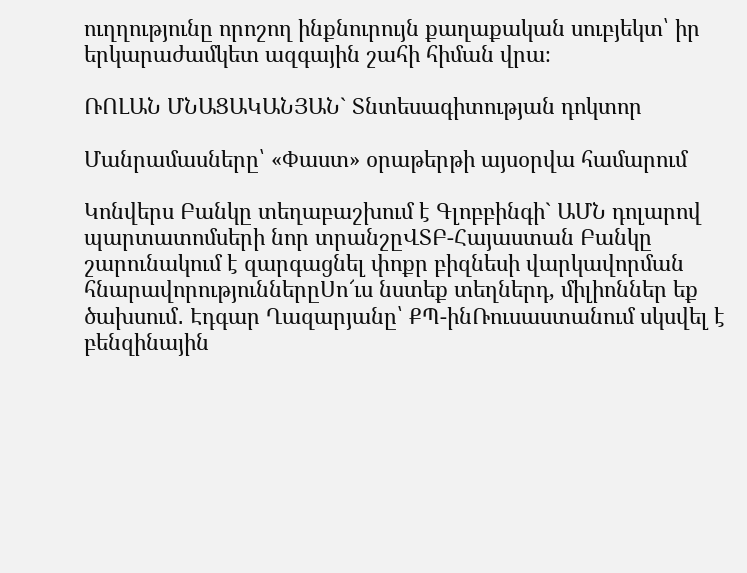ուղղությունը որոշող ինքնուրույն քաղաքական սուբյեկտ՝ իր երկարաժամկետ ազգային շահի հիման վրա։

ՌՈԼԱՆ ՄՆԱՑԱԿԱՆՅԱՆ` Տնտեսագիտության դոկտոր

Մանրամասները՝ «Փաստ» օրաթերթի այսօրվա համարում

Կոնվերս Բանկը տեղաբաշխում է Գլոբբինգի` ԱՄՆ դոլարով պարտատոմսերի նոր տրանշըՎՏԲ-Հայաստան Բանկը շարունակում է զարգացնել փոքր բիզնեսի վարկավորման հնարավորություններըՍո՜ւս նստեք տեղներդ, միլիոններ եք ծախսում․ Էդգար Ղազարյանը՝ ՔՊ-ինՌուսաստանում սկսվել է բենզինային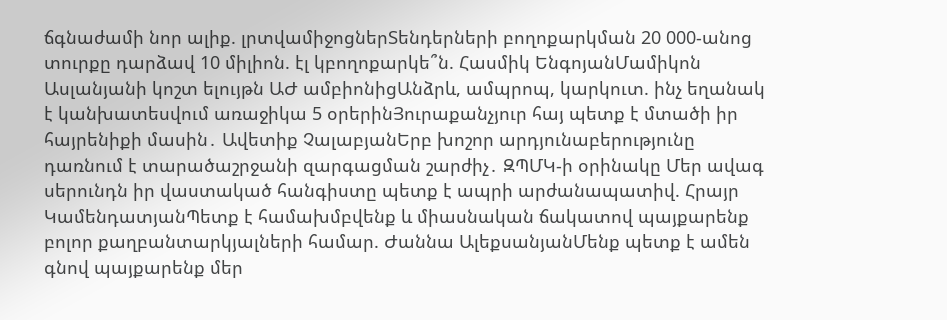ճգնաժամի նոր ալիք. լրտվամիջոցներՏենդերների բողոքարկման 20 000-անոց տուրքը դարձավ 10 միլիոն. էլ կբողոքարկե՞ն. Հասմիկ ԵնգոյանՄամիկոն Ասլանյանի կոշտ ելույթն ԱԺ ամբիոնիցԱնձրև, ամպրոպ, կարկուտ. ինչ եղանակ է կանխատեսվում առաջիկա 5 օրերինՅուրաքանչյուր հայ պետք է մտածի իր հայրենիքի մասին․ Ավետիք ՉալաբյանԵրբ խոշոր արդյունաբերությունը դառնում է տարածաշրջանի զարգացման շարժիչ․ ԶՊՄԿ-ի օրինակը Մեր ավագ սերունդն իր վաստակած հանգիստը պետք է ապրի արժանապատիվ. Հրայր ԿամենդատյանՊետք է համախմբվենք և միասնական ճակատով պայքարենք բոլոր քաղբանտարկյալների համար. Ժաննա ԱլեքսանյանՄենք պետք է ամեն գնով պայքարենք մեր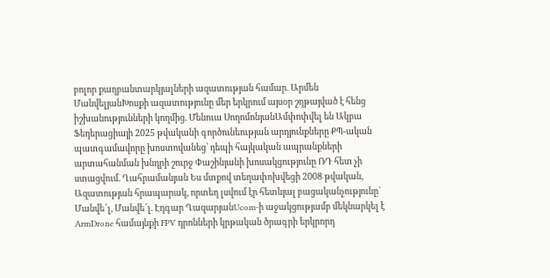բոլոր քաղբանտարկյալների ազատության համար. Արմեն ՄանվելյանԽոսքի ազատությունը մեր երկրում այսօր շղթայված է հենց իշխանությունների կողմից. Մենուա ՍողոմոնյանԱմփոփվել են Ակբա Ֆեդերացիայի 2025 թվականի գործունեության արդյունքները ՔՊ-ական պատգամավորը խոստովանեց՝ դեպի հայկական ապրանքների արտահանման խնդրի շուրջ Փաշինյանի խոսակցությունը ՌԴ հետ չի ստացվում. Ղահրամանյան Ես մտքով տեղափոխվեցի 2008 թվական, Ազատության հրապարակ, որտեղ լսվում էր հետևյալ բացականչությունը` Մանվե՜լ, Մանվե՜լ. Էդգար ՂազարյանUcom-ի աջակցությամբ մեկնարկել է ArmDrone համայնքի FPV դրոնների կրթական ծրագրի երկրորդ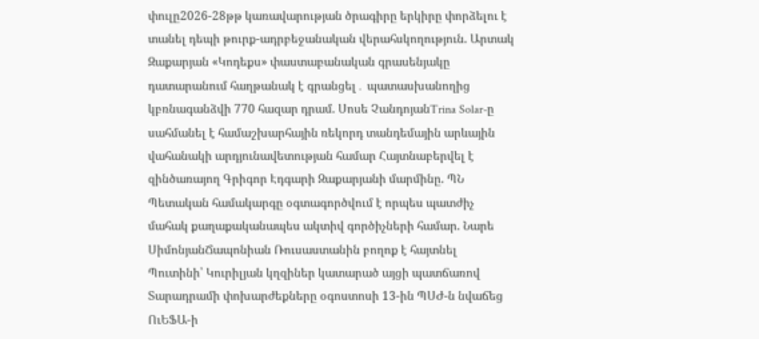փուլը2026-28թթ կառավարության ծրագիրը երկիրը փորձելու է տանել դեպի թուրք-ադրբեջանական վերահսկողություն. Արտակ Զաքարյան «Կոդեքս» փաստաբանական գրասենյակը դատարանում հաղթանակ է գրանցել․ պատասխանողից կբռնագանձվի 770 հազար դրամ. Սոսե ՉանդոյանTrina Solar-ը սահմանել է համաշխարհային ռեկորդ տանդեմային արևային վահանակի արդյունավետության համար Հայտնաբերվել է զինծառայող Գրիգոր Էդգարի Զաքարյանի մարմինը. ՊՆ Պետական համակարգը օգտագործվում է որպես պատժիչ մահակ քաղաքականապես ակտիվ գործիչների համար. Նարե ՍիմոնյանՃապոնիան Ռուսաստանին բողոք է հայտնել Պուտինի՝ Կուրիլյան կղզիներ կատարած այցի պատճառով Տարադրամի փոխարժեքները օգոստոսի 13-ին ՊՍԺ-ն նվաճեց ՈւԵՖԱ-ի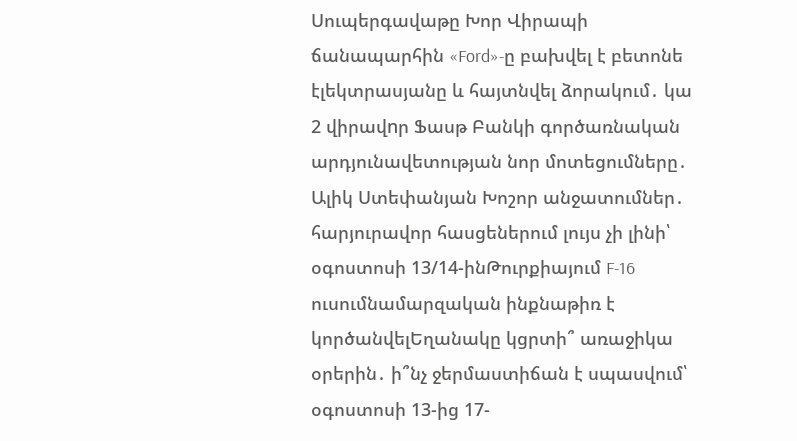Սուպերգավաթը Խոր Վիրապի ճանապարհին «Ford»-ը բախվել է բետոնե էլեկտրասյանը և հայտնվել ձորակում․ կա 2 վիրավnր Ֆասթ Բանկի գործառնական արդյունավետության նոր մոտեցումները․ Ալիկ Ստեփանյան Խոշոր անջատումներ․ հարյուրավոր հասցեներում լույս չի լինի՝ օգոստոսի 13/14-ինԹուրքիայում F-16 ուսումնամարզական ինքնաթիռ է կործանվելԵղանակը կցրտի՞ առաջիկա օրերին․ ի՞նչ ջերմաստիճան է սպասվում՝ օգոստոսի 13-ից 17-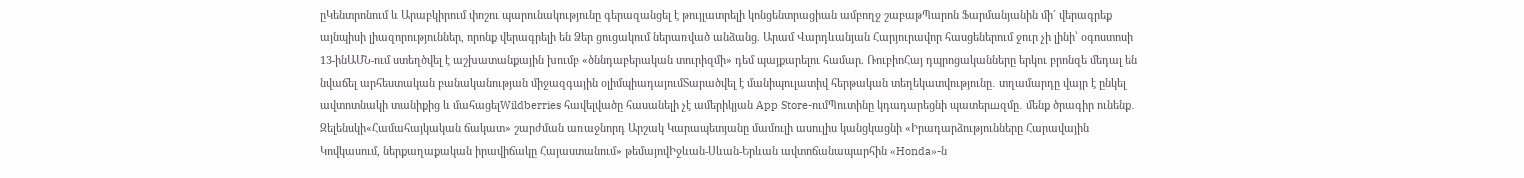ըԿենտրոնում և Արաբկիրում փոշու պարունակությունը գերազանցել է թույլատրելի կոնցենտրացիան ամբողջ շաբաթՊարոն Ֆարմանյանին մի´ վերագրեք այնպիսի լիազորություններ, որոնք վերագրելի են Ձեր ցուցակում ներառված անձանց. Արամ Վարդևանյան Հարյուրավոր հասցեներում ջուր չի լինի՝ օգոստոսի 13-ինԱՄՆ-ում ստեղծվել է աշխատանքային խումբ «ծննդաբերական տուրիզմի» դեմ պայքարելու համար. ՌուբիոՀայ դպրոցականները երկու բրոնզե մեդալ են նվաճել արհեստական բանականության միջազգային օլիմպիադայումՏարածվել է մանիպուլատիվ հերթական տեղեկատվությունը․ տղամարդը վայր է ընկել ավտոտնակի տանիքից և մահացելWildberries հավելվածը հասանելի չէ ամերիկյան App Store-ումՊուտինը կդադարեցնի պատերшզմը․ մենք ծրագիր ունենք․ Զելենսկի«Համահայկական ճակատ» շարժման առաջնորդ Արշակ Կարապետյանը մամուլի ասուլիս կանցկացնի «Իրադարձությունները Հարավային Կովկասում, ներքաղաքական իրավիճակը Հայաստանում» թեմայովԻջևան-Սևան-Երևան ավտոճանապարհին «Honda»-ն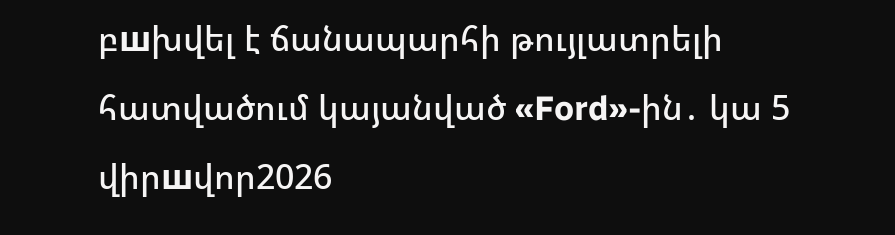բшխվել է ճանապարհի թույլատրելի հատվածում կայանված «Ford»-ին․ կա 5 վիրшվոր2026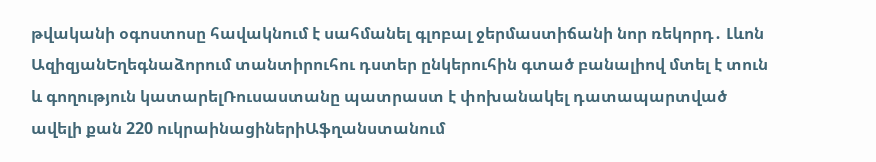թվականի օգոստոսը հավակնում է սահմանել գլոբալ ջերմաստիճանի նոր ռեկորդ․ Լևոն ԱզիզյանԵղեգնաձորում տանտիրուհու դստեր ընկերուհին գտած բանալիով մտել է տուն և գողություն կատարելՌուսաստանը պատրաստ է փոխանակել դատապարտված ավելի քան 220 ուկրաինացիներիԱֆղանստանում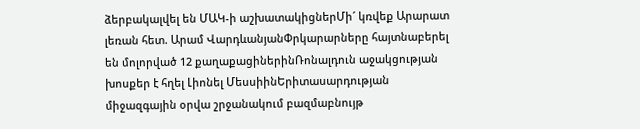ձերբակալվել են ՄԱԿ-ի աշխատակիցներՄի´ կռվեք Արարատ լեռան հետ. Արամ ՎարդևանյանՓրկարարները հայտնաբերել են մոլորված 12 քաղաքացիներինՌոնալդուն աջակցության խոսքեր է հղել Լիոնել ՄեսսիինԵրիտասարդության միջազգային օրվա շրջանակում բազմաբնույթ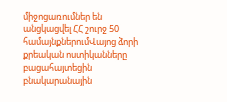միջոցառումներ են անցկացվել ՀՀ շուրջ 50 համայնքներումՎայոց ձորի քրեական ոստիկանները բացահայտեցին բնակարանային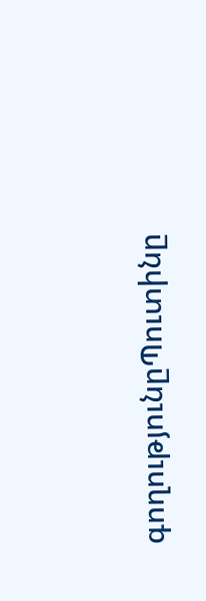գողությունըՊուտինը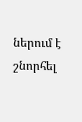ներում է շնորհել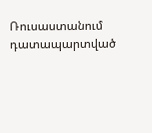Ռուսաստանում դատապարտված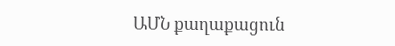ԱՄՆ քաղաքացուն